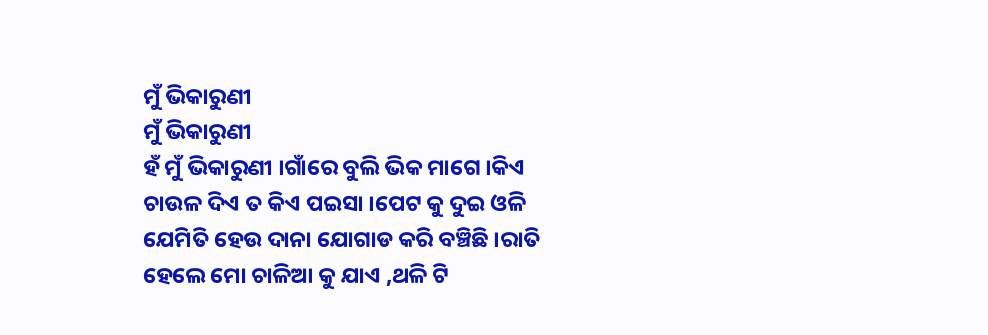ମୁଁ ଭିକାରୁଣୀ
ମୁଁ ଭିକାରୁଣୀ
ହଁ ମୁଁ ଭିକାରୁଣୀ ।ଗାଁରେ ବୁଲି ଭିକ ମାଗେ ।କିଏ ଚାଉଳ ଦିଏ ତ କିଏ ପଇସା ।ପେଟ କୁ ଦୁଇ ଓଳି ଯେମିତି ହେଉ ଦାନା ଯୋଗାଡ କରି ବଞ୍ଚିଛି ।ରାତି ହେଲେ ମୋ ଚାଳିଆ କୁ ଯାଏ ,ଥଳି ଟି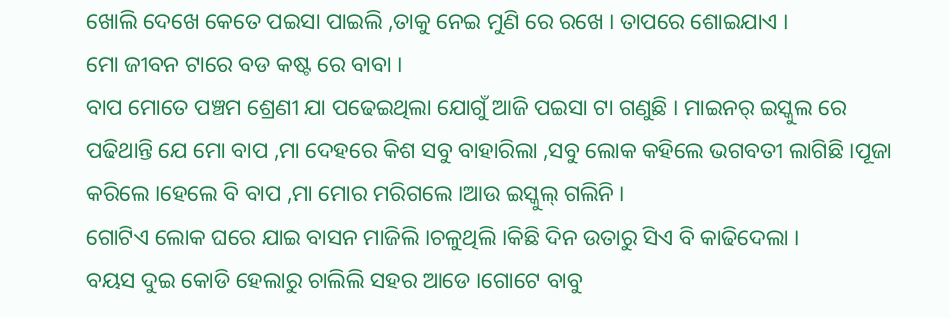ଖୋଲି ଦେଖେ କେତେ ପଇସା ପାଇଲି ,ତାକୁ ନେଇ ମୁଣି ରେ ରଖେ । ତାପରେ ଶୋଇଯାଏ ।
ମୋ ଜୀବନ ଟାରେ ବଡ କଷ୍ଟ ରେ ବାବା ।
ବାପ ମୋତେ ପଞ୍ଚମ ଶ୍ରେଣୀ ଯା ପଢେଇଥିଲା ଯୋଗୁଁ ଆଜି ପଇସା ଟା ଗଣୁଛି । ମାଇନର୍ ଇସ୍କୁଲ ରେ ପଢିଥାନ୍ତି ଯେ ମୋ ବାପ ,ମା ଦେହରେ କିଶ ସବୁ ବାହାରିଲା ,ସବୁ ଲୋକ କହିଲେ ଭଗବତୀ ଲାଗିଛି ।ପୂଜା କରିଲେ ।ହେଲେ ବି ବାପ ,ମା ମୋର ମରିଗଲେ ।ଆଉ ଇସ୍କୁଲ୍ ଗଲିନି ।
ଗୋଟିଏ ଲୋକ ଘରେ ଯାଇ ବାସନ ମାଜିଲି ।ଚଳୁଥିଲି ।କିଛି ଦିନ ଉତାରୁ ସିଏ ବି କାଢିଦେଲା ।
ବୟସ ଦୁଇ କୋଡି ହେଲାରୁ ଚାଲିଲି ସହର ଆଡେ ।ଗୋଟେ ବାବୁ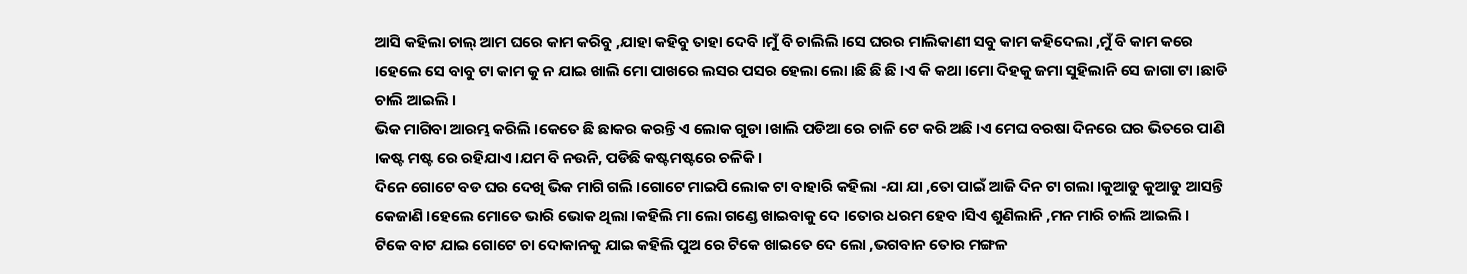ଆସି କହିଲା ଚାଲ୍ ଆମ ଘରେ କାମ କରିବୁ ,ଯାହା କହିବୁ ତାହା ଦେବି ।ମୁଁ ବି ଚାଲିଲି ।ସେ ଘରର ମାଲିକାଣୀ ସବୁ କାମ କହିଦେଲା ,ମୁଁ ବି କାମ କରେ ।ହେଲେ ସେ ବାବୁ ଟା କାମ କୁ ନ ଯାଇ ଖାଲି ମୋ ପାଖରେ ଲସର ପସର ହେଲା ଲୋ ।ଛି ଛି ଛି ।ଏ କି କଥା ।ମୋ ଦିହକୁ ଜମା ସୁହିଲାନି ସେ ଜାଗା ଟା ।ଛାଡି ଚାଲି ଆଇଲି ।
ଭିକ ମାଗିବା ଆରମ୍ଭ କରିଲି ।କେତେ ଛି ଛାକର କରନ୍ତି ଏ ଲୋକ ଗୁଡା ।ଖାଲି ପଡିଆ ରେ ଚାଳି ଟେ କରି ଅଛି ।ଏ ମେଘ ବରଷା ଦିନରେ ଘର ଭିତରେ ପାଣି ।କଷ୍ଟ ମଷ୍ଟ ରେ ରହିଯାଏ ।ଯମ ବି ନଉନି, ପଡିଛି କଷ୍ଟମଷ୍ଟରେ ଚଳିକି ।
ଦିନେ ଗୋଟେ ବଡ ଘର ଦେଖି ଭିକ ମାଗି ଗଲି ।ଗୋଟେ ମାଇପି ଲୋକ ଟା ବାହାରି କହିଲା -ଯା ଯା ,ତୋ ପାଇଁ ଆଜି ଦିନ ଟା ଗଲା ।କୁଆଡୁ କୁଆଡୁ ଆସନ୍ତି କେଜାଣି ।ହେଲେ ମୋତେ ଭାରି ଭୋକ ଥିଲା ।କହିଲି ମା ଲୋ ଗଣ୍ଡେ ଖାଇବାକୁ ଦେ ।ତୋର ଧରମ ହେବ ।ସିଏ ଶୁଣିଲାନି ,ମନ ମାରି ଚାଲି ଆଇଲି ।
ଟିକେ ବାଟ ଯାଇ ଗୋଟେ ଚା ଦୋକାନକୁ ଯାଇ କହିଲି ପୁଅ ରେ ଟିକେ ଖାଇତେ ଦେ ଲୋ ,ଭଗବାନ ତୋର ମଙ୍ଗଳ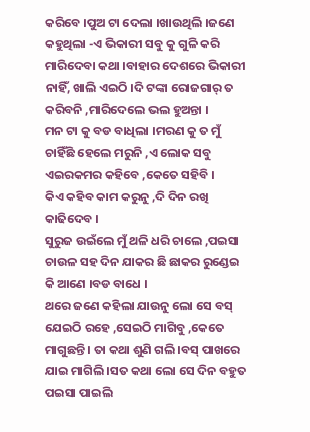କରିବେ ।ପୁଅ ଟା ଦେଲା ।ଖାଉଥିଲି ।ଜଣେ କହୁଥିଲା -ଏ ଭିକାରୀ ସବୁ କୁ ଗୁଳି କରି ମାରିଦେବା କଥା ।ବାହାର ଦେଶରେ ଭିକାରୀ ନାହିଁ, ଖାଲି ଏଇଠି ।ଦି ଟଙ୍କା ରୋଜଗାର୍ ତ କରିବନି ,ମାରିଦେଲେ ଭଲ ହୁଅନ୍ତା ।
ମନ ଟା କୁ ବଡ ବାଧିଲା ।ମରଣ କୁ ତ ମୁଁ ଚାହିଁଛି ହେଲେ ମରୁନି ,ଏ ଲୋକ ସବୁ ଏଇରକମର କହିବେ ,କେତେ ସହିବି ।
କିଏ କହିବ କାମ କରୁନୁ ,ଦି ଦିନ ରଖି କାଢିଦେବ ।
ସୁରୁଜ ଉଇଁଲେ ମୁଁ ଥଳି ଧରି ଚାଲେ ,ପଇସା ଚାଉଳ ସହ ଦିନ ଯାକର ଛି ଛାକର ରୁଣ୍ଡେଇ କି ଆଣେ ।ବଡ ବାଧେ ।
ଥରେ ଜଣେ କହିଲା ଯାଉନୁ ଲୋ ସେ ବସ୍ ଯେଇଠି ରହେ ,ସେଇଠି ମାଗିବୁ ,କେତେ ମାଗୁଛନ୍ତି । ତା କଥା ଶୁଣି ଗଲି ।ବସ୍ ପାଖରେ ଯାଇ ମାଗିଲି ।ସତ କଥା ଲୋ ସେ ଦିନ ବହୁତ ପଇସା ପାଇଲି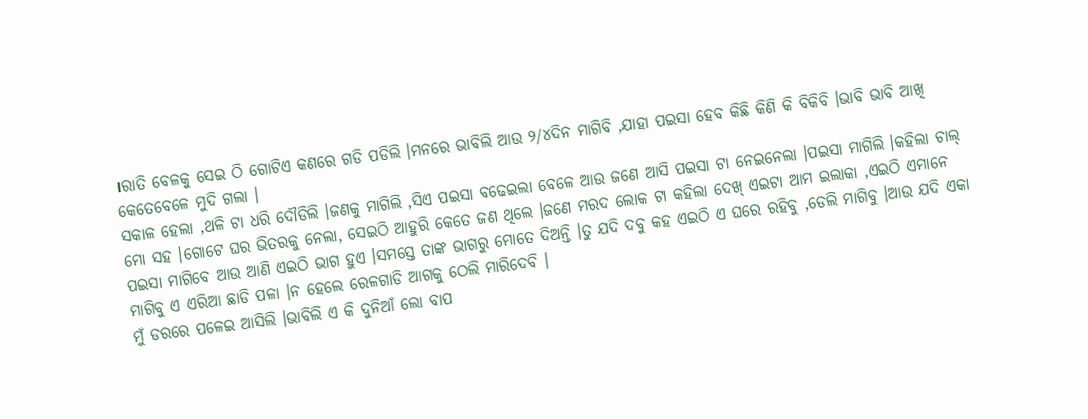।ରାତି ବେଳକୁ ସେଇ ଠି ଗୋଟିଏ କଣରେ ଗଡି ପଡିଲି ।ମନରେ ଭାବିଲି ଆଉ ୨/୪ଦିନ ମାଗିବି ,ଯାହା ପଇସା ହେବ କିଛି କିଣି କି ବିକିବି ।ଭାବି ଭାବି ଆଖି କେତେବେଳେ ମୁଦି ଗଲା ।
ସକାଳ ହେଲା ,ଥଳି ଟା ଧରି ଦୌଡିଲି ।ଜଣକୁ ମାଗିଲି ,ସିଏ ପଇସା ବଢେଇଲା ବେଳେ ଆଉ ଜଣେ ଆସି ପଇସା ଟା ନେଇନେଲା ।ପଇସା ମାଗିଲି ।କହିଲା ଚାଲ୍ ମୋ ସହ ।ଗୋଟେ ଘର ଭିତରକୁ ନେଲା, ସେଇଠି ଆହୁରି କେତେ ଜଣ ଥିଲେ ।ଜଣେ ମରଦ ଲୋକ ଟା କହିଲା ଦେଖ୍ ଏଇଟା ଆମ ଇଲାକା ,ଏଇଠି ଏମାନେ ପଇସା ମାଗିବେ ଆଉ ଆଣି ଏଇଠି ଭାଗ ହୁଏ ।ସମସ୍ତେ ତାଙ୍କ ଭାଗରୁ ମୋତେ ଦିଅନ୍ତି ।ତୁ ଯଦି ଦବୁ କହ ଏଇଠି ଏ ଘରେ ରହିବୁ ,ଡେଲି ମାଗିବୁ ।ଆଉ ଯଦି ଏକା ମାଗିବୁ ଏ ଏରିଆ ଛାଡି ପଳା ।ନ ହେଲେ ରେଳଗାଡି ଆଗକୁ ଠେଲି ମାରିଦେବି ।
ମୁଁ ଡରରେ ପଳେଇ ଆସିଲି ।ଭାବିଲି ଏ କି ଦୁନିଆଁ ଲୋ ବାପ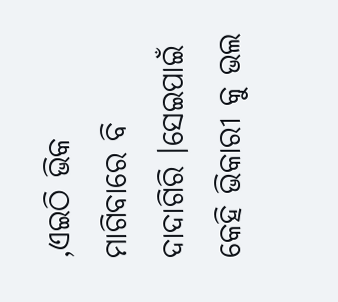,ଏଇଠି ଭିକ ମାଗିବାରେ ବି ଦାଦାଗିରି ।ସେଇପାଇଁ କେହି ଭିକାରୀ କୁ ଭଲ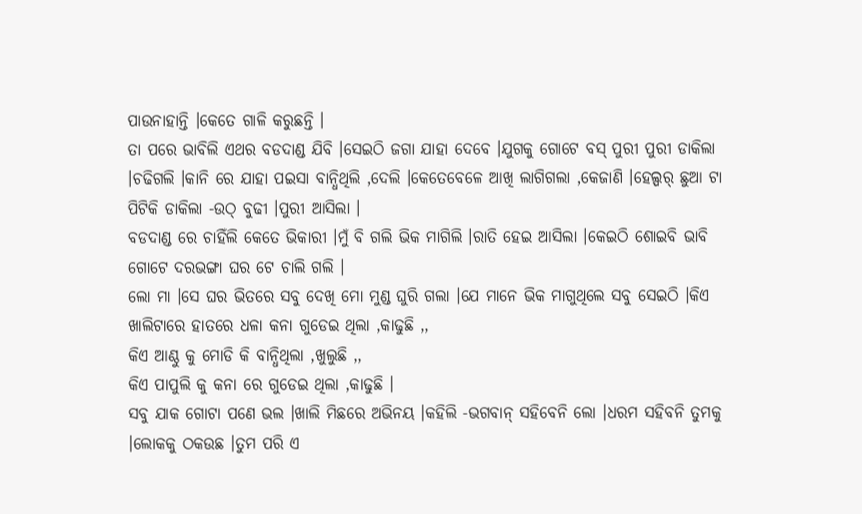ପାଉନାହାନ୍ତି ।କେତେ ଗାଳି କରୁଛନ୍ତି ।
ତା ପରେ ଭାବିଲି ଏଥର ବଡଦାଣ୍ଡ ଯିବି ।ସେଇଠି ଜଗା ଯାହା ଦେବେ ।ଯୁଗକୁ ଗୋଟେ ବସ୍ ପୁରୀ ପୁରୀ ଡାକିଲା ।ଚଢିଗଲି ।କାନି ରେ ଯାହା ପଇସା ବାନ୍ଧିଥିଲି ,ଦେଲି ।କେତେବେଳେ ଆଖି ଲାଗିଗଲା ,କେଜାଣି ।ହେଲ୍ପର୍ ଛୁଆ ଟା ପିଟିକି ଡାକିଲା -ଉଠ୍ ବୁଢୀ ।ପୁରୀ ଆସିଲା ।
ବଡଦାଣ୍ଡ ରେ ଚାହିଁଲି କେତେ ଭିକାରୀ ।ମୁଁ ବି ଗଲି ଭିକ ମାଗିଲି ।ରାତି ହେଇ ଆସିଲା ।କେଇଠି ଶୋଇବି ଭାବି ଗୋଟେ ଦରଭଙ୍ଗା ଘର ଟେ ଚାଲି ଗଲି ।
ଲୋ ମା ।ସେ ଘର ଭିତରେ ସବୁ ଦେଖି ମୋ ମୁଣ୍ଡ ଘୁରି ଗଲା ।ଯେ ମାନେ ଭିକ ମାଗୁଥିଲେ ସବୁ ସେଇଠି ।କିଏ ଖାଲିଟାରେ ହାତରେ ଧଳା କନା ଗୁଡେଇ ଥିଲା ,କାଢୁଛି ,,
କିଏ ଆଣ୍ଠୁ କୁ ମୋଡି କି ବାନ୍ଧିଥିଲା ,ଖୁଲୁଛି ,,
କିଏ ପାପୁଲି କୁ କନା ରେ ଗୁଡେଇ ଥିଲା ,କାଢୁଛି ।
ସବୁ ଯାକ ଗୋଟା ପଣେ ଭଲ ।ଖାଲି ମିଛରେ ଅଭିନୟ ।କହିଲି -ଭଗବାନ୍ ସହିବେନି ଲୋ ।ଧରମ ସହିବନି ତୁମକୁ ।ଲୋକକୁ ଠକଉଛ ।ତୁମ ପରି ଏ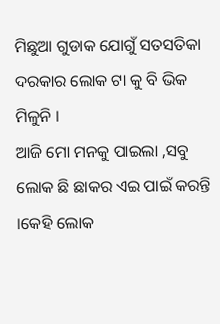ମିଛୁଆ ଗୁଡାକ ଯୋଗୁଁ ସତସତିକା ଦରକାର ଲୋକ ଟା କୁ ବି ଭିକ ମିଳୁନି ।
ଆଜି ମୋ ମନକୁ ପାଇଲା ,ସବୁ ଲୋକ ଛି ଛାକର ଏଇ ପାଇଁ କରନ୍ତି ।କେହି ଲୋକ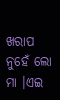ଖରାପ ନୁହେଁ ଲୋ ମା ।ଏଇ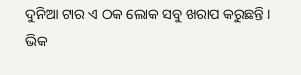ଦୁନିଆ ଟାର ଏ ଠକ ଲୋକ ସବୁ ଖରାପ କରୁଛନ୍ତି ।
ଭିକ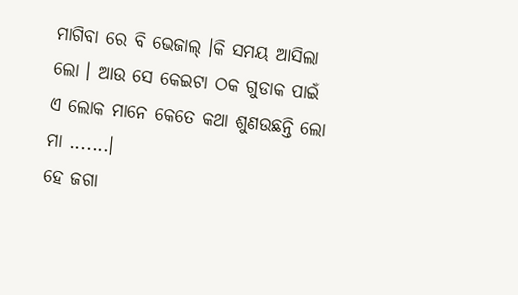ମାଗିବା ରେ ବି ଭେଜାଲ୍ ।କି ସମୟ ଆସିଲା ଲୋ । ଆଉ ସେ କେଇଟା ଠକ ଗୁଡାକ ପାଇଁ ଏ ଲୋକ ମାନେ କେତେ କଥା ଶୁଣଉଛନ୍ତି ଲୋ ମା .......।
ହେ ଜଗା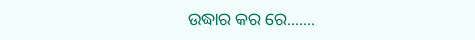ଉଦ୍ଧାର କର ରେ.......